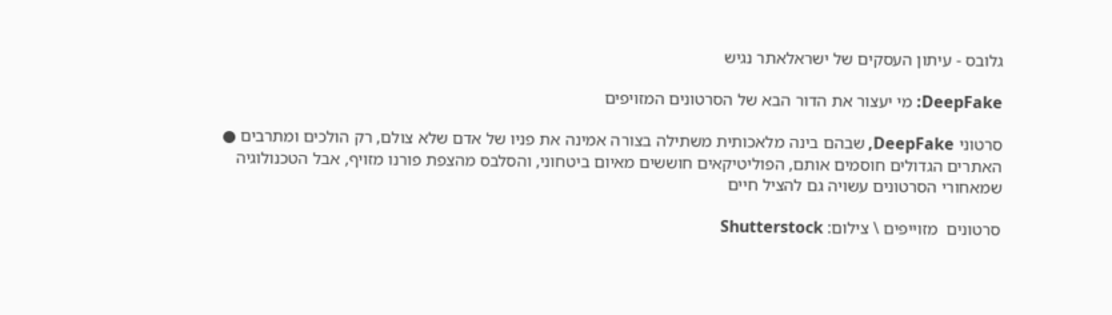גלובס - עיתון העסקים של ישראלאתר נגיש

DeepFake: מי יעצור את הדור הבא של הסרטונים המזויפים

סרטוני DeepFake, שבהם בינה מלאכותית משתילה בצורה אמינה את פניו של אדם שלא צולם, רק הולכים ומתרבים ● האתרים הגדולים חוסמים אותם, הפוליטיקאים חוששים מאיום ביטחוני, והסלבס מהצפת פורנו מזויף, אבל הטכנולוגיה שמאחורי הסרטונים עשויה גם להציל חיים

סרטונים  מזוייפים \ צילום: Shutterstock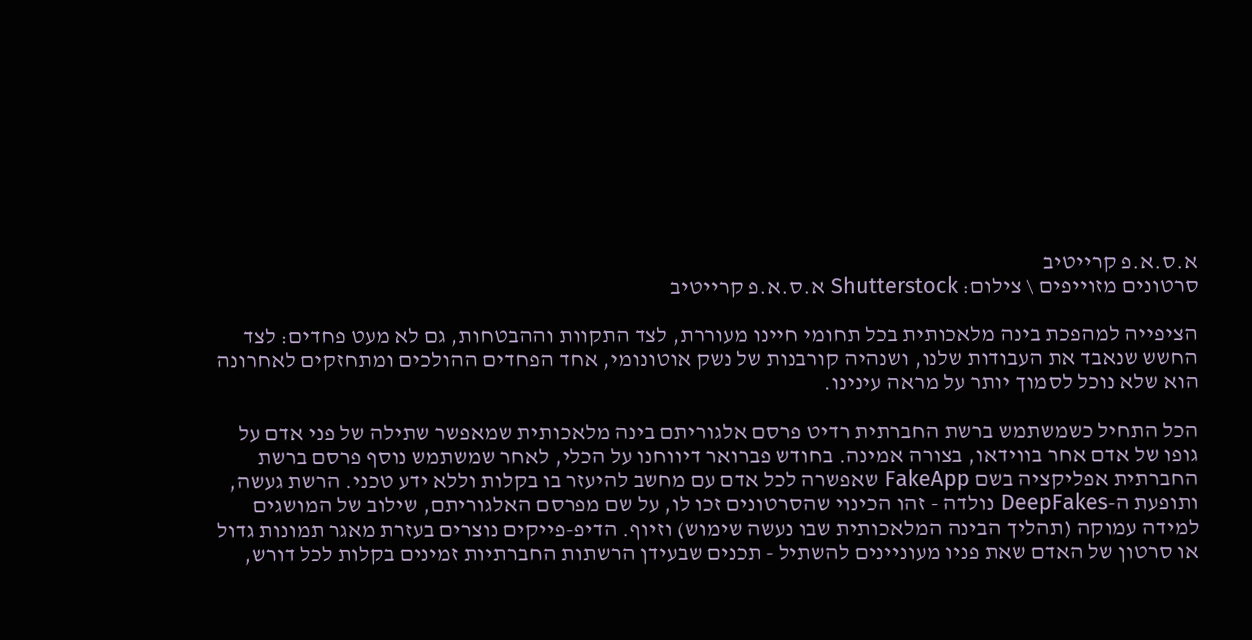א.ס.א.פ קרייטיב
סרטונים מזוייפים \ צילום: Shutterstock א.ס.א.פ קרייטיב

הציפייה למהפכת בינה מלאכותית בכל תחומי חיינו מעוררת, לצד התקוות וההבטחות, גם לא מעט פחדים: לצד החשש שנאבד את העבודות שלנו, ושנהיה קורבנות של נשק אוטונומי, אחד הפחדים ההולכים ומתחזקים לאחרונה הוא שלא נוכל לסמוך יותר על מראה עינינו.

הכל התחיל כשמשתמש ברשת החברתית רדיט פרסם אלגוריתם בינה מלאכותית שמאפשר שתילה של פני אדם על גופו של אדם אחר בווידאו, בצורה אמינה. בחודש פברואר דיווחנו על הכלי, לאחר שמשתמש נוסף פרסם ברשת החברתית אפליקציה בשם FakeApp שאפשרה לכל אדם עם מחשב להיעזר בו בקלות וללא ידע טכני. הרשת געשה, ותופעת ה-DeepFakes נולדה - זהו הכינוי שהסרטונים זכו לו, על שם מפרסם האלגוריתם, שילוב של המושגים למידה עמוקה (תהליך הבינה המלאכותית שבו נעשה שימוש) וזיוף. הדיפ-פייקים נוצרים בעזרת מאגר תמונות גדול או סרטון של האדם שאת פניו מעוניינים להשתיל - תכנים שבעידן הרשתות החברתיות זמינים בקלות לכל דורש,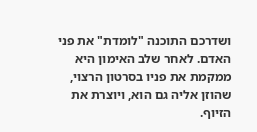ושדרכם התוכנה "לומדת" את פני האדם. לאחר שלב האימון היא ממקמת את פניו בסרטון הרצוי, שהוזן אליה גם הוא, ויוצרת את הזיוף.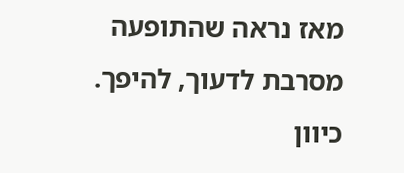מאז נראה שהתופעה מסרבת לדעוך, להיפך. כיוון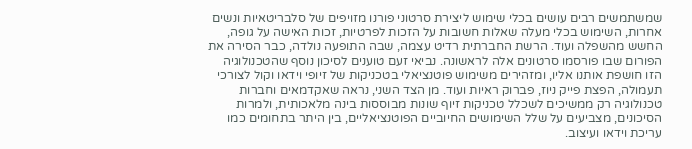שמשתמשים רבים עושים בכלי שימוש ליצירת סרטוני פורנו מזויפים של סלבריטאיות ונשים אחרות, השימוש בכלי מעלה שאלות חשובות על הזכות לפרטיות, זכות האישה על גופה, החשש מהשפלה ועוד. הרשת החברתית רדיט עצמה, שבה התופעה נולדה, כבר הסירה את הפורום שבו פורסמו סרטונים אלה לראשונה. נביאי זעם טוענים לסיכון נוסף שהטכנולוגיה הזו חושפת אותנו אליו, ומזהירים משימוש פוטנציאלי בטכניקות של זיופי וידאו וקול לצורכי תעמולה, הפצת פייק ניוז, פברוק ראיות ועוד. מן הצד השני, נראה שאקדמאים וחברות טכנולוגיה רק ממשיכים לשכלל טכניקות זיוף שונות מבוססות בינה מלאכותית, ולמרות הסיכונים, מצביעים על שלל השימושים החיוביים הפוטנציאליים, בין היתר בתחומים כמו עריכת וידאו ועיצוב.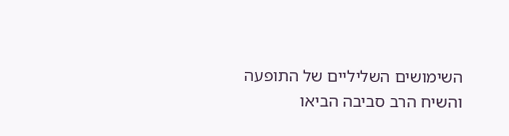השימושים השליליים של התופעה והשיח הרב סביבה הביאו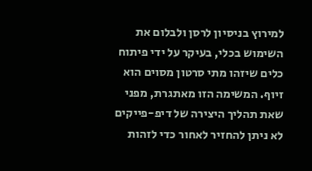למירוץ בניסיון לרסן ולבלום את השימוש בכלי, בעיקר על ידי פיתוח כלים שיזהו מתי סרטון מסוים הוא זיוף. המשימה הזו מאתגרת, מפני שאת תהליך היצירה של דיפ-פייקים לא ניתן להחזיר לאחור כדי לזהות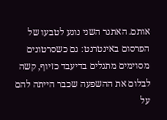אותם. האתגר השני נוגע לטבעו של הפרסום באינטרנט: גם כשסרטונים מסוימים מתגלים בדיעבד כזיוף, קשה לבלום את ההשפעה שכבר הייתה להם על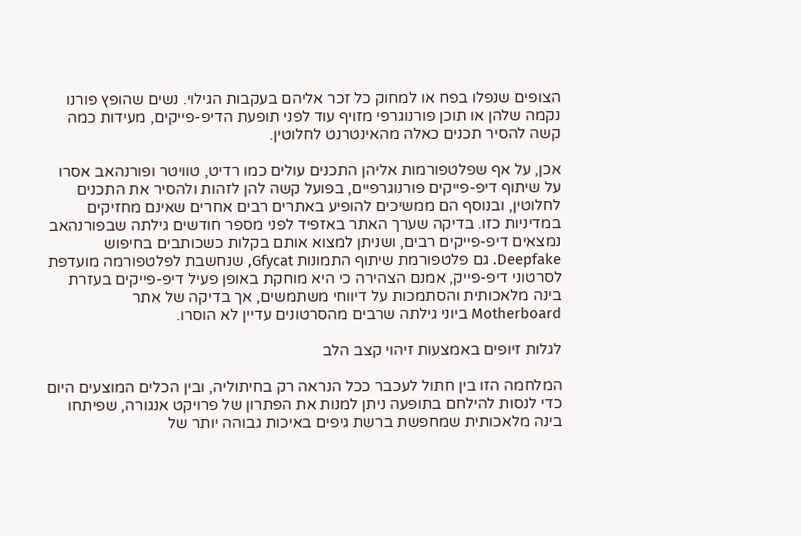הצופים שנפלו בפח או למחוק כל זכר אליהם בעקבות הגילוי. נשים שהופץ פורנו נקמה שלהן או תוכן פורנוגרפי מזויף עוד לפני תופעת הדיפ-פייקים, מעידות כמה קשה להסיר תכנים כאלה מהאינטרנט לחלוטין.

אכן, על אף שפלטפורמות אליהן התכנים עולים כמו רדיט, טוויטר ופורנהאב אסרו על שיתוף דיפ-פייקים פורנוגרפיים, בפועל קשה להן לזהות ולהסיר את התכנים לחלוטין, ובנוסף הם ממשיכים להופיע באתרים רבים אחרים שאינם מחזיקים במדיניות כזו. בדיקה שערך האתר באזפיד לפני מספר חודשים גילתה שבפורנהאב נמצאים דיפ-פייקים רבים, ושניתן למצוא אותם בקלות כשכותבים בחיפוש Deepfake. גם פלטפורמת שיתוף התמונות Gfycat, שנחשבת לפלטפורמה מועדפת לסרטוני דיפ-פייק, אמנם הצהירה כי היא מוחקת באופן פעיל דיפ-פייקים בעזרת בינה מלאכותית והסתמכות על דיווחי משתמשים, אך בדיקה של אתר Motherboard ביוני גילתה שרבים מהסרטונים עדיין לא הוסרו.

לגלות זיופים באמצעות זיהוי קצב הלב

המלחמה הזו בין חתול לעכבר ככל הנראה רק בחיתוליה, ובין הכלים המוצעים היום כדי לנסות להילחם בתופעה ניתן למנות את הפתרון של פרויקט אנגורה, שפיתחו בינה מלאכותית שמחפשת ברשת גיפים באיכות גבוהה יותר של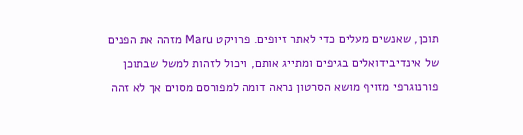תוכן, שאנשים מעלים כדי לאתר זיופים. פרויקט Maru מזהה את הפנים של אינדיבידואלים בגיפים ומתייג אותם, ויכול לזהות למשל שבתוכן פורנוגרפי מזויף מושא הסרטון נראה דומה למפורסם מסוים אך לא זהה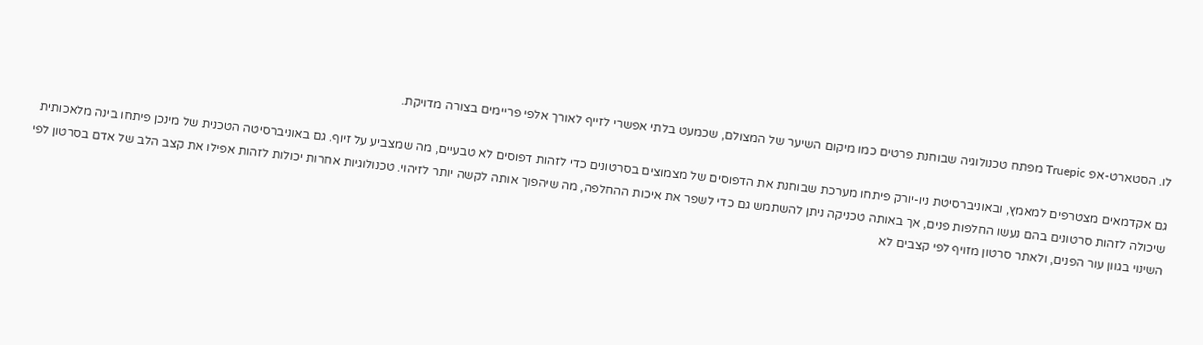לו. הסטארט-אפ Truepic מפתח טכנולוגיה שבוחנת פרטים כמו מיקום השיער של המצולם, שכמעט בלתי אפשרי לזייף לאורך אלפי פריימים בצורה מדויקת.

גם אקדמאים מצטרפים למאמץ, ובאוניברסיטת ניו-יורק פיתחו מערכת שבוחנת את הדפוסים של מצמוצים בסרטונים כדי לזהות דפוסים לא טבעיים, מה שמצביע על זיוף. גם באוניברסיטה הטכנית של מינכן פיתחו בינה מלאכותית שיכולה לזהות סרטונים בהם נעשו החלפות פנים, אך באותה טכניקה ניתן להשתמש גם כדי לשפר את איכות ההחלפה, מה שיהפוך אותה לקשה יותר לזיהוי. טכנולוגיות אחרות יכולות לזהות אפילו את קצב הלב של אדם בסרטון לפי השינוי בגוון עור הפנים, ולאתר סרטון מזויף לפי קצבים לא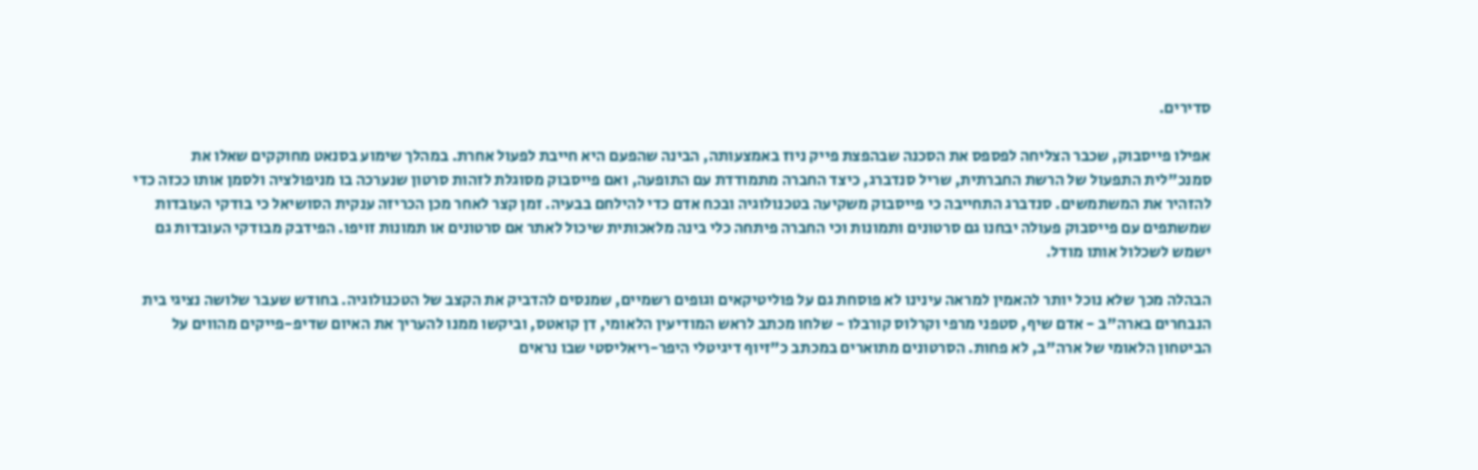סדירים.

אפילו פייסבוק, שכבר הצליחה לפספס את הסכנה שבהפצת פייק ניוז באמצעותה, הבינה שהפעם היא חייבת לפעול אחרת. במהלך שימוע בסנאט מחוקקים שאלו את סמנכ"לית התפעול של הרשת החברתית, שריל סנדברג, כיצד החברה מתמודדת עם התופעה, ואם פייסבוק מסוגלת לזהות סרטון שנערכה בו מניפולציה ולסמן אותו ככזה כדי להזהיר את המשתמשים. סנדברג התחייבה כי פייסבוק משקיעה בטכנולוגיה ובכח אדם כדי להילחם בבעיה. זמן קצר לאחר מכן הכריזה ענקית הסושיאל כי בודקי העובדות שמשתפים עם פייסבוק פעולה יבחנו גם סרטונים ותמונות וכי החברה פיתחה כלי בינה מלאכותית שיכול לאתר אם סרטונים או תמונות זויפו. הפידבק מבודקי העובדות גם ישמש לשכלול אותו מודל.

הבהלה מכך שלא נוכל יותר להאמין למראה עינינו לא פוסחת גם על פוליטיקאים וגופים רשמיים, שמנסים להדביק את הקצב של הטכנולוגיה. בחודש שעבר שלושה נציגי בית הנבחרים בארה"ב - אדם שיף, סטפני מרפי וקרלוס קורבלו - שלחו מכתב לראש המודיעין הלאומי, דן קואטס, וביקשו ממנו להעריך את האיום שדיפ-פייקים מהווים על הביטחון הלאומי של ארה"ב, לא פחות. הסרטונים מתוארים במכתב כ"זיוף דיגיטלי היפר-ריאליסטי שבו נראים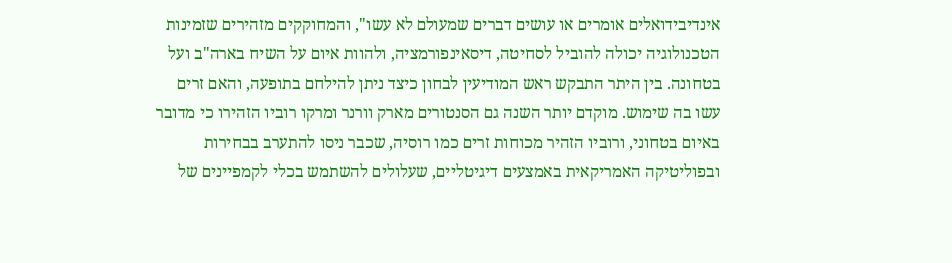אינדיבידואלים אומרים או עושים דברים שמעולם לא עשו", והמחוקקים מזהירים שזמינות הטכנולוגיה יכולה להוביל לסחיטה, דיסאינפורמציה, ולהוות איום על השיח בארה"ב ועל בטחונה. בין היתר התבקש ראש המודיעין לבחון כיצד ניתן להילחם בתופעה, והאם זרים עשו בה שימוש. מוקדם יותר השנה גם הסנטורים מארק וורנר ומרקו רוביו הזהירו כי מדובר באיום בטחוני, ורוביו הזהיר מכוחות זרים כמו רוסיה, שכבר ניסו להתערב בבחירות ובפוליטיקה האמריקאית באמצעים דיגיטליים, שעלולים להשתמש בכלי לקמפיינים של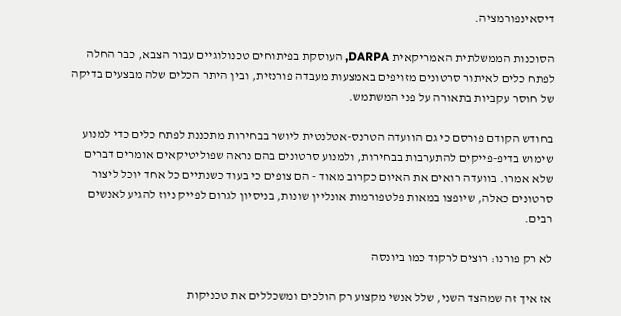דיסאינפורמציה.

הסוכנות הממשלתית האמריקאית DARPA, העוסקת בפיתוחים טכנולוגיים עבור הצבא, כבר החלה לפתח כלים לאיתור סרטונים מזויפים באמצעות מעבדה פורנזית, ובין היתר הכלים שלה מבצעים בדיקה של חוסר עקביות בתאורה על פני המשתמש.

בחודש הקודם פורסם כי גם הוועדה הטרנס-אטלנטית ליושר בבחירות מתכננת לפתח כלים כדי למנוע שימוש בדיפ-פייקים להתערבות בבחירות, ולמנוע סרטונים בהם נראה שפוליטיקאים אומרים דברים שלא אמרו. בוועדה רואים את האיום כקרוב מאוד - הם צופים כי בעוד כשנתיים כל אחד יוכל ליצור סרטונים כאלה, שיופצו במאות פלטפורמות אונליין שונות, בניסיון לגרום לפייק ניוז להגיע לאנשים רבים.

לא רק פורנו: רוצים לרקוד כמו ביונסה

אז איך זה שמהצד השני, שלל אנשי מקצוע רק הולכים ומשכללים את טכניקות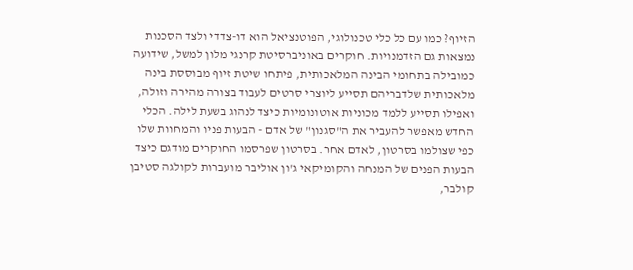הזיוף? כמו עם כל כלי טכנולוגי, הפוטנציאל הוא דו-צדדי ולצד הסכנות נמצאות גם הזדמנויות. חוקרים באוניברסיטת קרנגי מלון למשל, שידועה כמובילה בתחומי הבינה המלאכותית, פיתחו שיטת זיוף מבוססת בינה מלאכותית שלדבריהם תסייע ליוצרי סרטים לעבוד בצורה מהירה וזולה, ואפילו תסייע ללמד מכוניות אוטונומיות כיצד לנהוג בשעת לילה. הכלי החדש מאפשר להעביר את ה"סגנון" של אדם - הבעות פניו והמחוות שלו כפי שצולמו בסרטון, לאדם אחר. בסרטון שפרסמו החוקרים מודגם כיצד הבעות הפנים של המנחה והקומיקאי ג'ון אוליבר מועברות לקולגה סטיבן קולבר,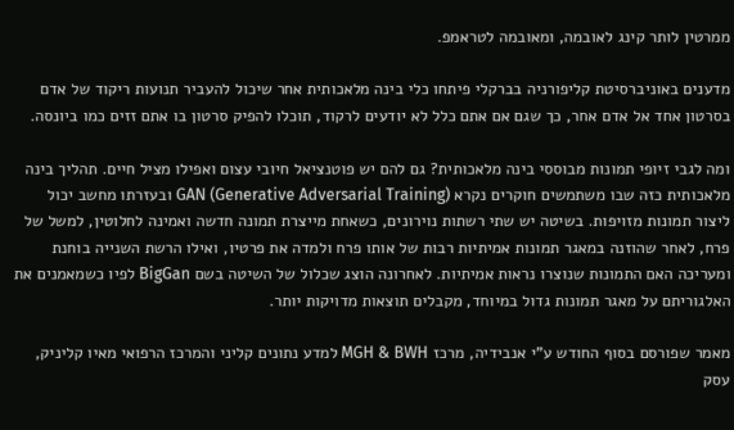ממרטין לותר קינג לאובמה, ומאובמה לטראמפ.

מדענים באוניברסיטת קליפורניה בברקלי פיתחו כלי בינה מלאכותית אחר שיכול להעביר תנועות ריקוד של אדם בסרטון אחד אל אדם אחר, כך שגם אם אתם כלל לא יודעים לרקוד, תוכלו להפיק סרטון בו אתם זזים כמו ביונסה.

ומה לגבי זיופי תמונות מבוססי בינה מלאכותית? גם להם יש פוטנציאל חיובי עצום ואפילו מציל חיים. תהליך בינה מלאכותית כזה שבו משתמשים חוקרים נקרא GAN (Generative Adversarial Training) ובעזרתו מחשב יכול ליצור תמונות מזויפות. בשיטה יש שתי רשתות נוירונים, כשאחת מייצרת תמונה חדשה ואמינה לחלוטין, למשל של פרח, לאחר שהוזנה במאגר תמונות אמיתיות רבות של אותו פרח ולמדה את פרטיו, ואילו הרשת השנייה בוחנת ומעריכה האם התמונות שנוצרו נראות אמיתיות. לאחרונה הוצג שכלול של השיטה בשם BigGan לפיו כשמאמנים את האלגוריתם על מאגר תמונות גדול במיוחד, מקבלים תוצאות מדויקות יותר.

מאמר שפורסם בסוף החודש ע"י אנבידיה, מרכז MGH & BWH למדע נתונים קליני והמרכז הרפואי מאיו קליניק, עסק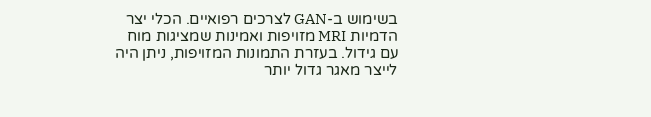בשימוש ב-GAN לצרכים רפואיים. הכלי יצר הדמיות MRI מזויפות ואמינות שמציגות מוח עם גידול. בעזרת התמונות המזויפות, ניתן היה לייצר מאגר גדול יותר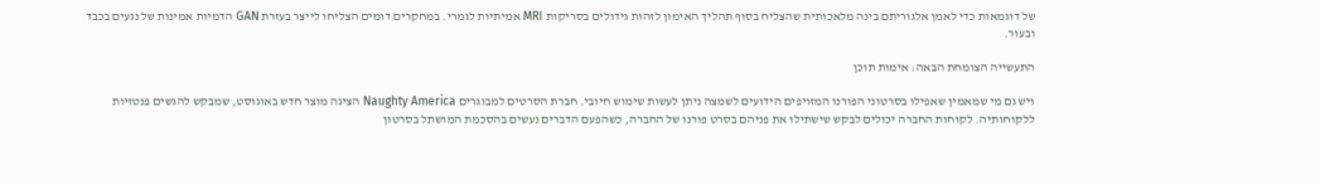של דוגמאות כדי לאמן אלגוריתם בינה מלאכותית שהצליח בסוף תהליך האימון לזהות גידולים בסריקות MRI אמיתיות לגמרי. במחקרים דומים הצליחו לייצר בעזרת GAN הדמיות אמינות של נגעים בכבד ובעור.

התעשייה הצומחת הבאה: אימות תוכן

ויש גם מי שמאמין שאפילו בסרטוני הפורנו המזויפים הידועים לשמצה ניתן לעשות שימוש חיובי. חברת הסרטים למבוגרים Naughty America הציגה מוצר חדש באוגוסט, שמבקש להגשים פנטזיות ללקוחותיה. לקוחות החברה יכולים לבקש שישתילו את פניהם בסרט פורנו של החברה, כשהפעם הדברים נעשים בהסכמת המושתל בסרטון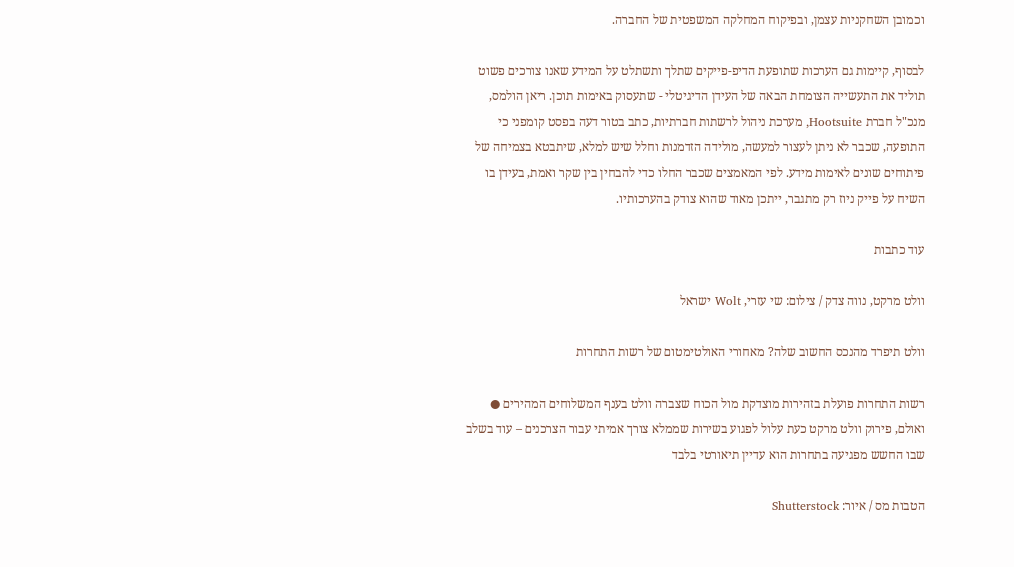וכמובן השחקניות עצמן, ובפיקוח המחלקה המשפטית של החברה.

לבסוף, קיימות גם הערכות שתופעת הדיפ-פייקים שתלך ותשתלט על המידע שאנו צורכים פשוט תוליד את התעשייה הצומחת הבאה של העידן הדיגיטלי - שתעסוק באימות תוכן. ריאן הולמס, מנכ"ל חברת Hootsuite, מערכת ניהול לרשתות חברתיות, כתב בטור דעה בפסט קומפני כי התופעה, שכבר לא ניתן לעצור למעשה, מולידה הזדמנות וחלל שיש למלא, שיתבטא בצמיחה של פיתוחים שונים לאימות מידע. לפי המאמצים שכבר החלו כדי להבחין בין שקר ואמת, בעידן בו השיח על פייק ניוז רק מתגבר, ייתכן מאוד שהוא צודק בהערכותיו.

עוד כתבות

וולט מרקט, נווה צדק / צילום: שי עזרי, Wolt ישראל

וולט תיפרד מהנכס החשוב שלה? מאחורי האולטימטום של רשות התחרות

רשות התחרות פועלת בזהירות מוצדקת מול הכוח שצברה וולט בענף המשלוחים המהירים ● ואולם, פירוק וולט מרקט כעת עלול לפגוע בשירות שממלא צורך אמיתי עבור הצרכנים – עוד בשלב שבו החשש מפגיעה בתחרות הוא עדיין תיאורטי בלבד

הטבות מס / איור: Shutterstock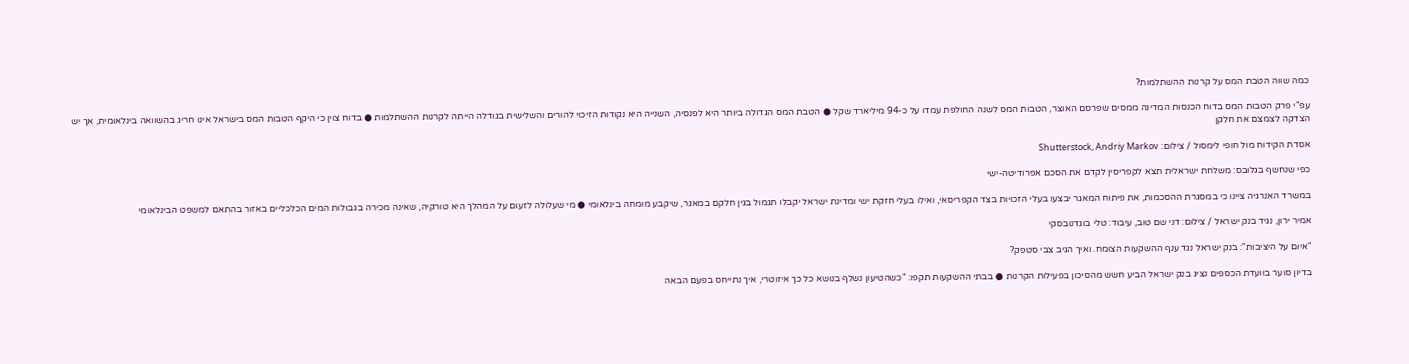כמה שווה הטבת המס על קרנות ההשתלמות?

עפ"י פרק הטבות המס בדוח הכנסות המדינה ממסים שפרסם האוצר, הטבות המס לשנה החולפת עמדו על כ-94 מיליארד שקל ● הטבת המס הגדולה ביותר היא לפנסיה, השנייה היא נקודות הזיכוי להורים והשלישית בגודלה הייתה לקרנות ההשתלמות ● בדוח צוין כי היקף הטבות המס בישראל אינו חריג בהשוואה בינלאומית, אך יש הצדקה לצמצם את חלקן

אסדת הקידוח מול חופי לימסול / צילום: Shutterstock, Andriy Markov

כפי שנחשף בגלובס: משלחת ישראלית תצא לקפריסין לקדם את הסכם אפרודיטה-ישי

במשרד האנרגיה ציינו כי במסגרת ההסכמות, את פיתוח המאגר יבצעו בעלי הזכויות בצד הקפריסאי, ואילו בעלי חזקת ישי ומדינת ישראל יקבלו תגמול בגין חלקם במאגר, שיקבע מומחה בינלאומי ● מי שעלולה לזעום על המהלך היא טורקיה, שאינה מכירה בגבולות המים הכלכליים באזור בהתאם למשפט הבינלאומי

אמיר ירון, נגיד בנק ישראל / צילום: דני שם טוב, עיבוד: טלי בוגדנובסקי

"איום על היציבות": בנק ישראל נגד ענף ההשקעות הצומח. ואיך הגיב צבי סטפק?

בדיון סוער בוועדת הכספים נציג בנק ישראל הביע חשש מהסיכון בפעילות הקרנות ● בבתי ההשקעות תקפו: "כשהטיעון נשלף בנושא כל כך איזוטרי, איך נתייחס בפעם הבאה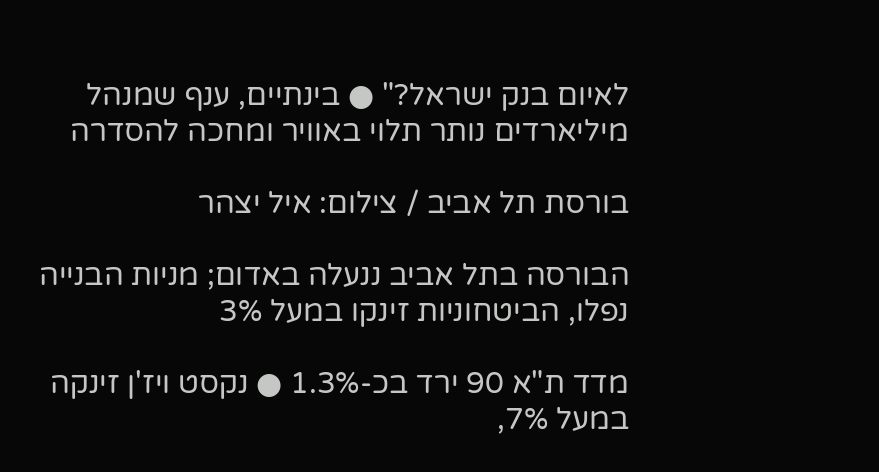לאיום בנק ישראל?" ● בינתיים, ענף שמנהל מיליארדים נותר תלוי באוויר ומחכה להסדרה

בורסת תל אביב / צילום: איל יצהר

הבורסה בתל אביב ננעלה באדום; מניות הבנייה נפלו, הביטחוניות זינקו במעל 3%

מדד ת"א 90 ירד בכ-1.3% ● נקסט ויז'ן זינקה במעל 7%,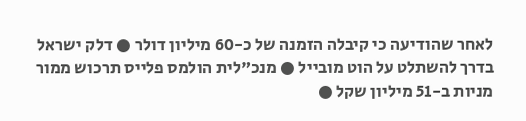לאחר שהודיעה כי קיבלה הזמנה של כ-60 מיליון דולר ● דלק ישראל בדרך להשתלט על הוט מובייל ● מנכ"לית הולמס פלייס תרכוש ממור מניות ב-51 מיליון שקל ●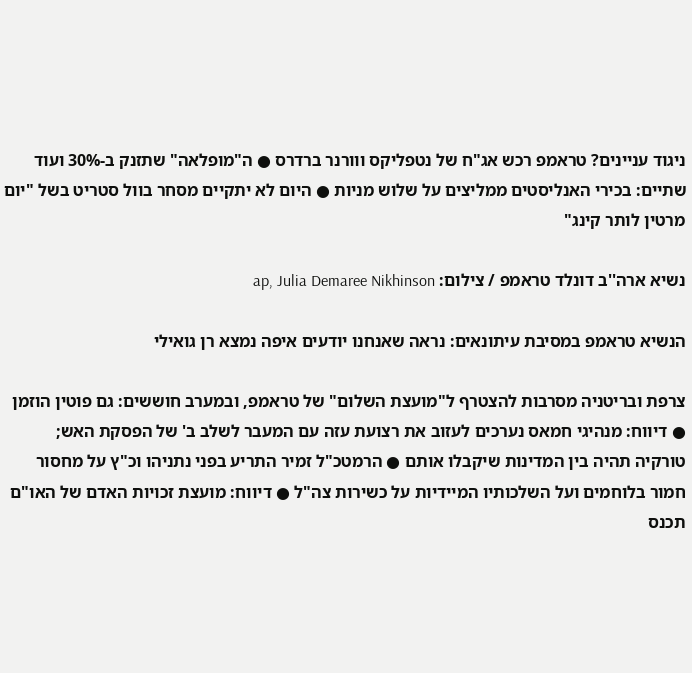ניגוד עניינים? טראמפ רכש אג"ח של נטפליקס ווורנר ברדרס ● ה"מופלאה" שתזנק ב-30% ועוד שתיים: בכירי האנליסטים ממליצים על שלוש מניות ● היום לא יתקיים מסחר בוול סטריט בשל "יום מרטין לותר קינג"

נשיא ארה''ב דונלד טראמפ / צילום: ap, Julia Demaree Nikhinson

הנשיא טראמפ במסיבת עיתונאים: נראה שאנחנו יודעים איפה נמצא רן גואילי

צרפת ובריטניה מסרבות להצטרף ל"מועצת השלום" של טראמפ, ובמערב חוששים: גם פוטין הוזמן ● דיווח: מנהיגי חמאס נערכים לעזוב את רצועת עזה עם המעבר לשלב ב' של הפסקת האש; טורקיה תהיה בין המדינות שיקבלו אותם ● הרמטכ"ל זמיר התריע בפני נתניהו וכ"ץ על מחסור חמור בלוחמים ועל השלכותיו המיידיות על כשירות צה"ל ● דיווח: מועצת זכויות האדם של האו"ם תכנס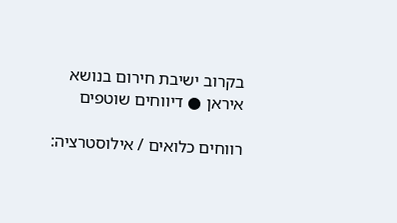בקרוב ישיבת חירום בנושא איראן ● דיווחים שוטפים

רווחים כלואים / אילוסטרציה: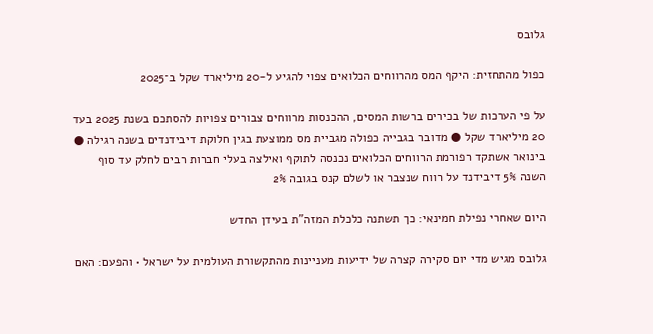גלובס

כפול מהתחזית: היקף המס מהרווחים הכלואים צפוי להגיע ל-20 מיליארד שקל ב־2025

על פי הערכות של בכירים ברשות המסים, ההכנסות מרווחים צבורים צפויות להסתכם בשנת 2025 בעד 20 מיליארד שקל ● מדובר בגבייה כפולה מגביית מס ממוצעת בגין חלוקת דיבידנדים בשנה רגילה ● בינואר אשתקד רפורמת הרווחים הכלואים נכנסה לתוקף ואילצה בעלי חברות רבים לחלק עד סוף השנה 5% דיבידנד על רווח שנצבר או לשלם קנס בגובה 2%

היום שאחרי נפילת חמינאי: כך תשתנה כלכלת המזה"ת בעידן החדש

גלובס מגיש מדי יום סקירה קצרה של ידיעות מעניינות מהתקשורת העולמית על ישראל • והפעם: האם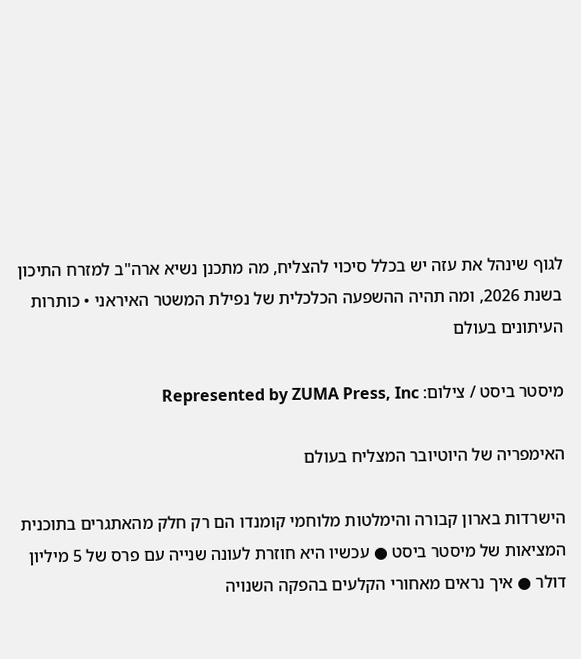לגוף שינהל את עזה יש בכלל סיכוי להצליח, מה מתכנן נשיא ארה"ב למזרח התיכון בשנת 2026, ומה תהיה ההשפעה הכלכלית של נפילת המשטר האיראני • כותרות העיתונים בעולם

מיסטר ביסט / צילום: Represented by ZUMA Press, Inc

האימפריה של היוטיובר המצליח בעולם

הישרדות בארון קבורה והימלטות מלוחמי קומנדו הם רק חלק מהאתגרים בתוכנית המציאות של מיסטר ביסט ● עכשיו היא חוזרת לעונה שנייה עם פרס של 5 מיליון דולר ● איך נראים מאחורי הקלעים בהפקה השנויה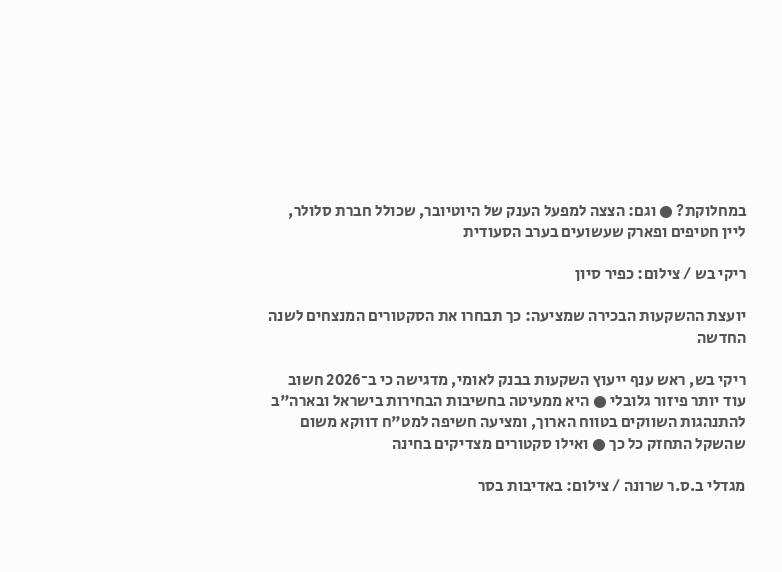במחלוקת? ● וגם: הצצה למפעל הענק של היוטיובר, שכולל חברת סלולר, ליין חטיפים ופארק שעשועים בערב הסעודית

ריקי בש / צילום: כפיר סיון

יועצת ההשקעות הבכירה שמציעה: כך תבחרו את הסקטורים המנצחים לשנה החדשה

ריקי בש, ראש ענף ייעוץ השקעות בבנק לאומי, מדגישה כי ב־2026 חשוב עוד יותר פיזור גלובלי ● היא ממעיטה בחשיבות הבחירות בישראל ובארה"ב להתנהגות השווקים בטווח הארוך, ומציעה חשיפה למט"ח דווקא משום שהשקל התחזק כל כך ● ואילו סקטורים מצדיקים בחינה

מגדלי ב.ס.ר שרונה / צילום: באדיבות בסר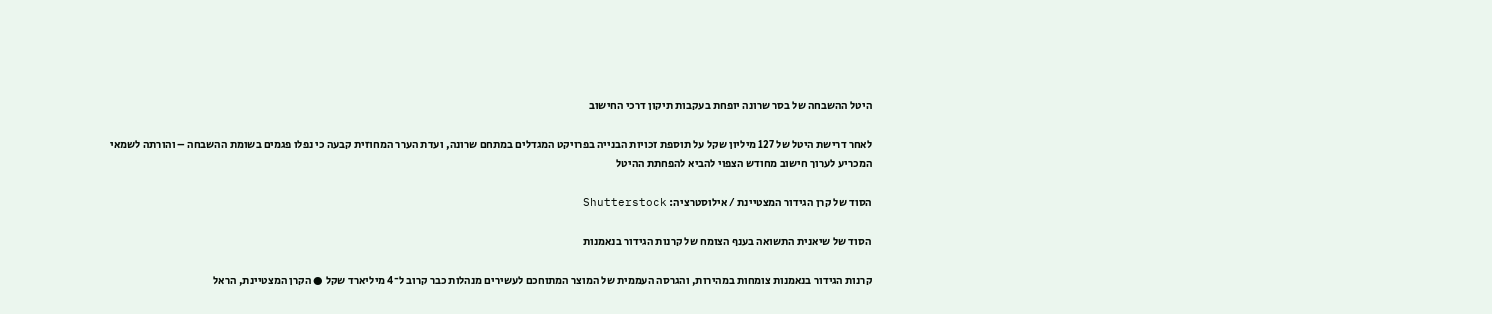היטל ההשבחה של בסר שרונה יופחת בעקבות תיקון דרכי החישוב

לאחר דרישת היטל של 127 מיליון שקל על תוספת זכויות הבנייה בפרויקט המגדלים במתחם שרונה, ועדת הערר המחוזית קבעה כי נפלו פגמים בשומת ההשבחה – והורתה לשמאי המכריע לערוך חישוב מחודש הצפוי להביא להפחתת ההיטל

הסוד של קרן הגידור המצטיינת / אילוסטרציה: Shutterstock

הסוד של שיאנית התשואה בענף הצומח של קרנות הגידור בנאמנות

קרנות הגידור בנאמנות צומחות במהירות, והגרסה העממית של המוצר המתוחכם לעשירים מנהלות כבר קרוב ל־4 מיליארד שקל ● הקרן המצטיינת, הראל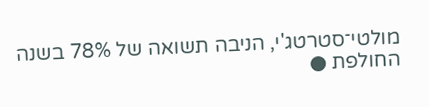מולטי־סטרטג'י, הניבה תשואה של 78% בשנה החולפת ●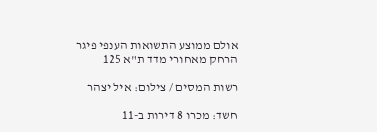אולם ממוצע התשואות הענפי פיגר הרחק מאחורי מדד ת"א 125

רשות המסים / צילום: איל יצהר

חשד: מכרו 8 דירות ב-11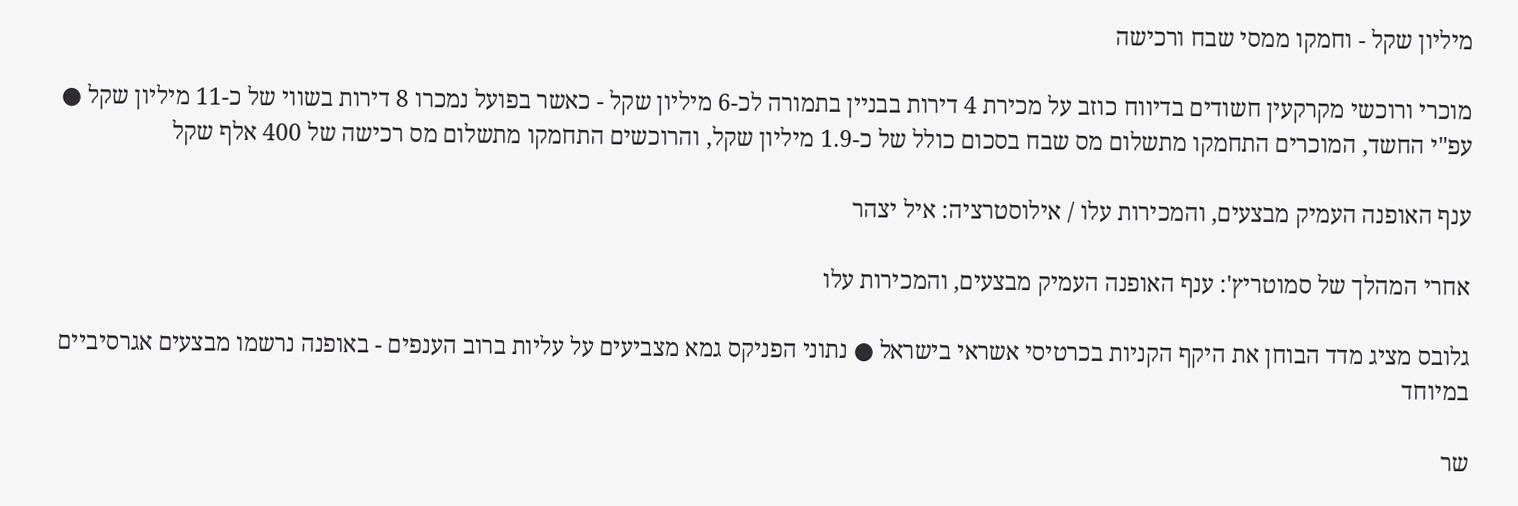מיליון שקל - וחמקו ממסי שבח ורכישה

מוכרי ורוכשי מקרקעין חשודים בדיווח כוזב על מכירת 4 דירות בבניין בתמורה לכ-6 מיליון שקל - כאשר בפועל נמכרו 8 דירות בשווי של כ-11 מיליון שקל ● עפ"י החשד, המוכרים התחמקו מתשלום מס שבח בסכום כולל של כ-1.9 מיליון שקל, והרוכשים התחמקו מתשלום מס רכישה של 400 אלף שקל

ענף האופנה העמיק מבצעים, והמכירות עלו / אילוסטרציה: איל יצהר

אחרי המהלך של סמוטריץ': ענף האופנה העמיק מבצעים, והמכירות עלו

גלובס מציג מדד הבוחן את היקף הקניות בכרטיסי אשראי בישראל ● נתוני הפניקס גמא מצביעים על עליות ברוב הענפים - באופנה נרשמו מבצעים אגרסיביים במיוחד

שר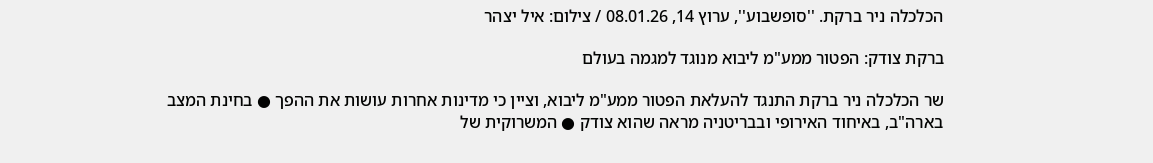הכלכלה ניר ברקת. ''סופשבוע'', ערוץ 14, 08.01.26 / צילום: איל יצהר

ברקת צודק: הפטור ממע"מ ליבוא מנוגד למגמה בעולם

שר הכלכלה ניר ברקת התנגד להעלאת הפטור ממע"מ ליבוא, וציין כי מדינות אחרות עושות את ההפך ● בחינת המצב בארה"ב, באיחוד האירופי ובבריטניה מראה שהוא צודק ● המשרוקית של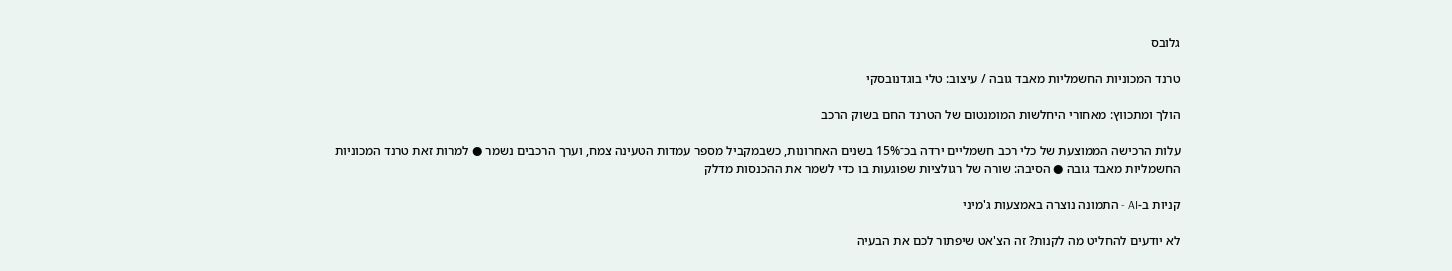גלובס

טרנד המכוניות החשמליות מאבד גובה / עיצוב: טלי בוגדנובסקי

הולך ומתכווץ: מאחורי היחלשות המומנטום של הטרנד החם בשוק הרכב

עלות הרכישה הממוצעת של כלי רכב חשמליים ירדה בכ־15% בשנים האחרונות, כשבמקביל מספר עמדות הטעינה צמח, וערך הרכבים נשמר ● למרות זאת טרנד המכוניות החשמליות מאבד גובה ● הסיבה: שורה של רגולציות שפוגעות בו כדי לשמר את ההכנסות מדלק

קניות ב-AI - התמונה נוצרה באמצעות ג'מיני

לא יודעים להחליט מה לקנות? זה הצ'אט שיפתור לכם את הבעיה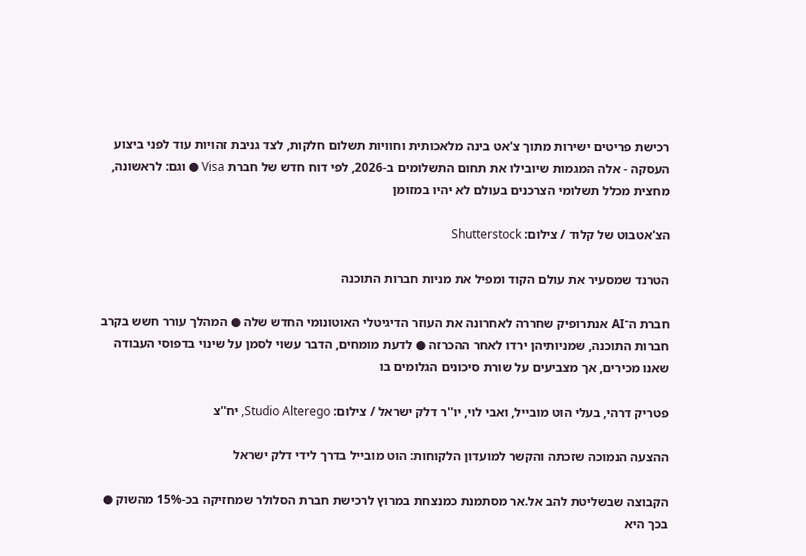רכישת פריטים ישירות מתוך צ'אט בינה מלאכותית וחוויות תשלום חלקות, לצד גניבת זהויות עוד לפני ביצוע העסקה - אלה המגמות שיובילו את תחום התשלומים ב-2026, לפי דוח חדש של חברת Visa ● וגם: לראשונה, מחצית מכלל תשלומי הצרכנים בעולם לא יהיו במזומן

הצ'אטבוט של קלוד / צילום: Shutterstock

הטרנד שמסעיר את עולם הקוד ומפיל את מניות חברות התוכנה

חברת ה־AI אנתרופיק שחררה לאחרונה את העוזר הדיגיטלי האוטונומי החדש שלה ● המהלך עורר חשש בקרב חברות התוכנה, שמניותיהן ירדו לאחר ההכרזה ● לדעת מומחים, הדבר עשוי לסמן על שינוי בדפוסי העבודה שאנו מכירים, אך מצביעים על שורת סיכונים הגלומים בו

פטריק דרהי, בעלי הוט מובייל, ואבי לוי, יו''ר דלק ישראל / צילום: Studio Alterego, יח''צ

ההצעה הנמוכה שזכתה והקשר למועדון הלקוחות: הוט מובייל בדרך לידי דלק ישראל

הקבוצה שבשליטת להב אל.אר מסתמנת כמנצחת במרוץ לרכישת חברת הסלולר שמחזיקה בכ-15% מהשוק ● בכך היא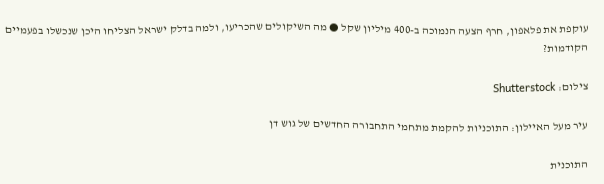עוקפת את פלאפון, חרף הצעה הנמוכה ב-400 מיליון שקל ● מה השיקולים שהכריעו, ולמה בדלק ישראל הצליחו היכן שנכשלו בפעמיים הקודמות?

צילום: Shutterstock

עיר מעל האיילון: התוכניות להקמת מתחמי התחבורה החדשים של גוש דן

התוכנית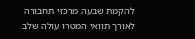להקמת שבעה מרכזי תחבורה לאורך תוואי המטרו עולה שלב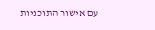עם אישור התוכניות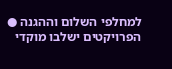למחלפי השלום וההגנה ● הפרויקטים ישלבו מוקדי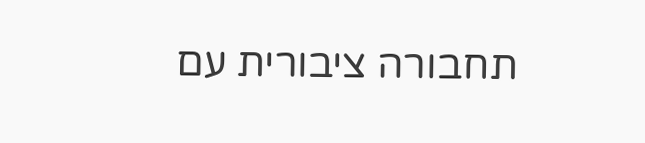תחבורה ציבורית עם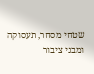שטחי מסחר, תעסוקה ומבני ציבור